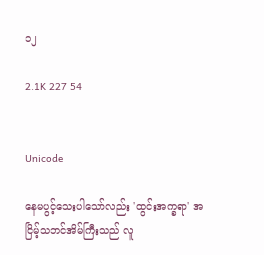၁၂

2.1K 227 54


Unicode

နေမပွင့်သေးပါသော်လည်း 'ထွင်းအက္ခရာ' အငြိမ့်သဘင်အိမ်ကြီးသည် လူ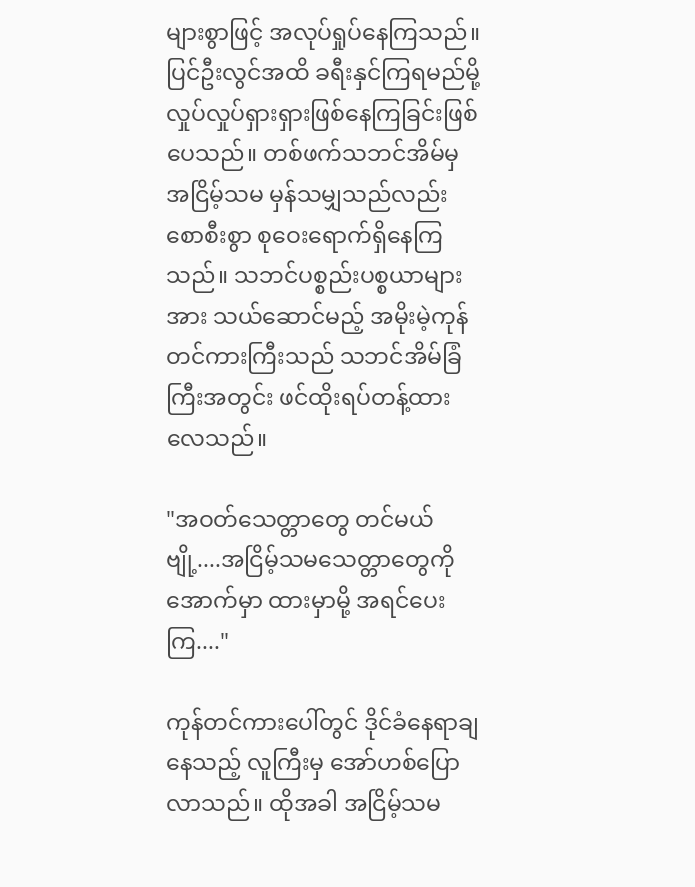များစွာဖြင့် အလုပ်ရှုပ်နေကြသည်။ ပြင်ဦးလွင်အထိ ခရီးနှင်ကြရမည်မို့ လှုပ်လှုပ်ရှားရှားဖြစ်နေကြခြင်းဖြစ်ပေသည်။ တစ်ဖက်သဘင်အိမ်မှ အငြိမ့်သမ မှန်သမျှသည်လည်း စောစီးစွာ စုဝေးရောက်ရှိနေကြသည်။ သဘင်ပစ္စည်းပစ္စယာများအား သယ်ဆောင်မည့် အမိုးမဲ့ကုန်တင်ကားကြီးသည် သဘင်အိမ်ခြံကြီးအတွင်း ဖင်ထိုးရပ်တန့်ထားလေသည်။

"အဝတ်သေတ္တာတွေ တင်မယ်ဗျို့....အငြိမ့်သမသေတ္တာတွေကို အောက်မှာ ထားမှာမို့ အရင်ပေးကြ...."

ကုန်တင်ကားပေါ်တွင် ဒိုင်ခံနေရာချနေသည့် လူကြီးမှ အော်ဟစ်ပြောလာသည်။ ထိုအခါ အငြိမ့်သမ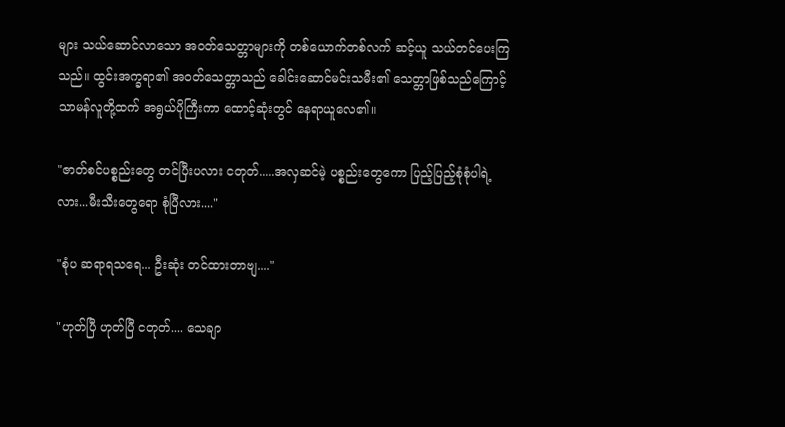များ သယ်ဆောင်လာသော အဝတ်သေတ္တာများကို တစ်ယောက်တစ်လက် ဆင့်ယူ သယ်တင်ပေးကြသည်။ ထွင်းအက္ခရာ၏ အဝတ်သေတ္တာသည် ခေါင်းဆောင်မင်းသမီး၏ သေတ္တာဖြစ်သည်ကြောင့် သာမန်လူတို့ထက် အရွယ်ပိုကြီးကာ ထောင့်ဆုံးတွင် နေရာယူလေ၏။

"ဇာတ်စင်ပစ္စည်းတွေ တင်ပြီးပလား ငတုတ်.....အလှဆင်မဲ့ ပစ္စည်းတွေကော ပြည့်ပြည့်စုံစုံပါရဲ့လား...မီးသီးတွေရော စုံပြီလား...."

"စုံပ ဆရာရသရေ... ဦးဆုံး တင်ထားတာဗျ...."

"ဟုတ်ပြီ ဟုတ်ပြီ ငတုတ်.... သေချာ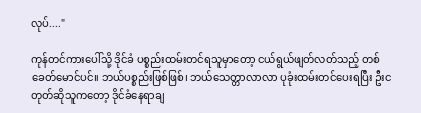လုပ်...."

ကုန်တင်ကားပေါ်သို့ ဒိုင်ခံ ပစ္စည်းထမ်းတင်ရသူမှာတော့ ငယ်ရွယ်ဖျတ်လတ်သည့် တစ်ခေတ်မောင်ပင်။ ဘယ်ပစ္စည်းဖြစ်ဖြစ်၊ ဘယ်သေတ္တာလာလာ ပုခုံးထမ်းတင်ပေးရပြီး ဦးငတုတ်ဆိုသူကတော့ ဒိုင်ခံနေရာချ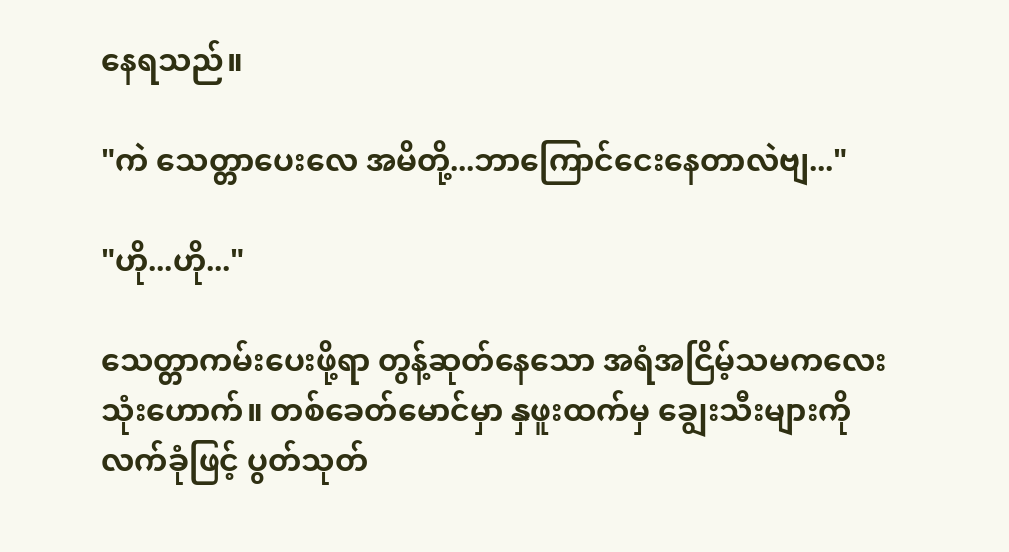နေရသည်။

"ကဲ သေတ္တာပေးလေ အမိတို့...ဘာကြောင်ငေးနေတာလဲဗျ..."

"ဟို...ဟို..."

သေတ္တာကမ်းပေးဖို့ရာ တွန့်ဆုတ်နေသော အရံအငြိမ့်သမကလေး သုံးဟောက်။ တစ်ခေတ်မောင်မှာ နှဖူးထက်မှ ချွေးသီးများကို လက်ခုံဖြင့် ပွတ်သုတ်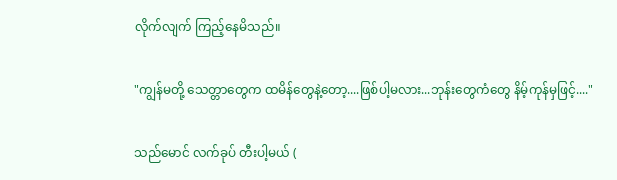လိုက်လျက် ကြည့်နေမိသည်။

"ကျွန်မတို့ သေတ္တာတွေက ထမိန်တွေနဲ့တော့....ဖြစ်ပါ့မလား...ဘုန်းတွေကံတွေ နိမ့်ကုန်မှဖြင့်...."

သည်မောင် လက်ခုပ် တီးပါ့မယ် (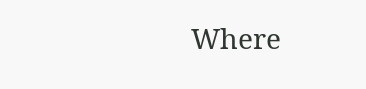Where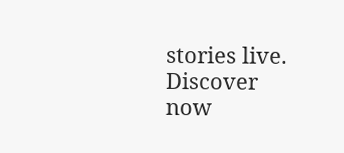stories live. Discover now